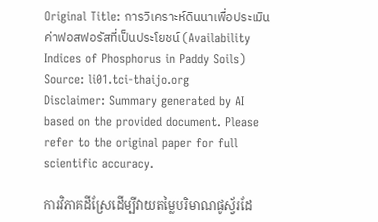Original Title: การวิเคราะห์ดินนาเพื่อประเมินค่าฟอสฟอรัสที่เป็นประโยชน์ (Availability Indices of Phosphorus in Paddy Soils)
Source: li01.tci-thaijo.org
Disclaimer: Summary generated by AI based on the provided document. Please refer to the original paper for full scientific accuracy.

ការវិភាគដីស្រែដើម្បីវាយតម្លៃបរិមាណផូស្វ័រដែ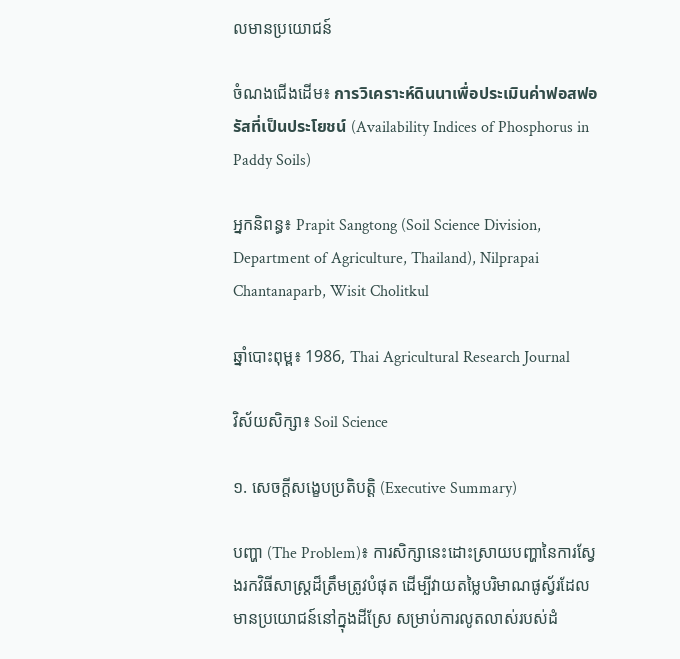លមានប្រយោជន៍

ចំណងជើងដើម៖ การวิเคราะห์ดินนาเพื่อประเมินค่าฟอสฟอรัสที่เป็นประโยชน์ (Availability Indices of Phosphorus in Paddy Soils)

អ្នកនិពន្ធ៖ Prapit Sangtong (Soil Science Division, Department of Agriculture, Thailand), Nilprapai Chantanaparb, Wisit Cholitkul

ឆ្នាំបោះពុម្ព៖ 1986, Thai Agricultural Research Journal

វិស័យសិក្សា៖ Soil Science

១. សេចក្តីសង្ខេបប្រតិបត្តិ (Executive Summary)

បញ្ហា (The Problem)៖ ការសិក្សានេះដោះស្រាយបញ្ហានៃការស្វែងរកវិធីសាស្រ្តដ៏ត្រឹមត្រូវបំផុត ដើម្បីវាយតម្លៃបរិមាណផូស្វ័រដែលមានប្រយោជន៍នៅក្នុងដីស្រែ សម្រាប់ការលូតលាស់របស់ដំ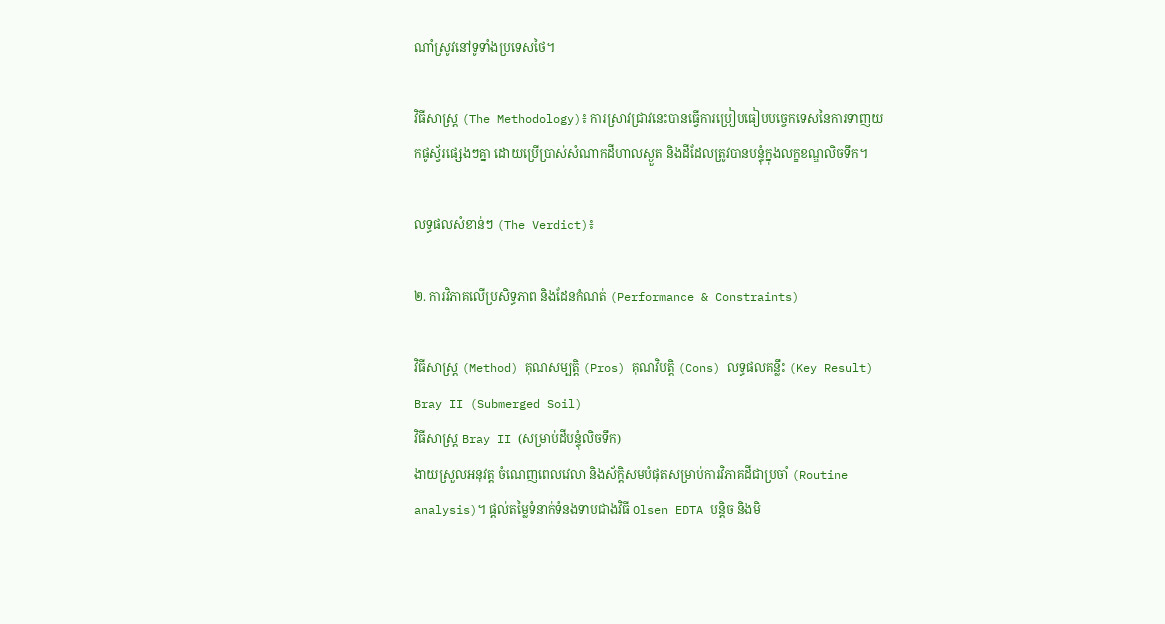ណាំស្រូវនៅទូទាំងប្រទេសថៃ។

វិធីសាស្ត្រ (The Methodology)៖ ការស្រាវជ្រាវនេះបានធ្វើការប្រៀបធៀបបច្ចេកទេសនៃការទាញយកផូស្វ័រផ្សេងៗគ្នា ដោយប្រើប្រាស់សំណាកដីហាលស្ងួត និងដីដែលត្រូវបានបន្ទុំក្នុងលក្ខខណ្ឌលិចទឹក។

លទ្ធផលសំខាន់ៗ (The Verdict)៖

២. ការវិភាគលើប្រសិទ្ធភាព និងដែនកំណត់ (Performance & Constraints)

វិធីសាស្ត្រ (Method) គុណសម្បត្តិ (Pros) គុណវិបត្តិ (Cons) លទ្ធផលគន្លឹះ (Key Result)
Bray II (Submerged Soil)
វិធីសាស្ត្រ Bray II (សម្រាប់ដីបន្ទុំលិចទឹក)
ងាយស្រួលអនុវត្ត ចំណេញពេលវេលា និងស័ក្តិសមបំផុតសម្រាប់ការវិភាគដីជាប្រចាំ (Routine analysis)។ ផ្តល់តម្លៃទំនាក់ទំនងទាបជាងវិធី Olsen EDTA បន្តិច និងមិ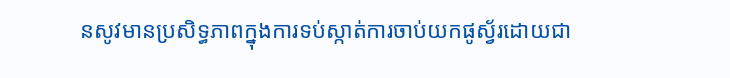នសូវមានប្រសិទ្ធភាពក្នុងការទប់ស្កាត់ការចាប់យកផូស្វ័រដោយជា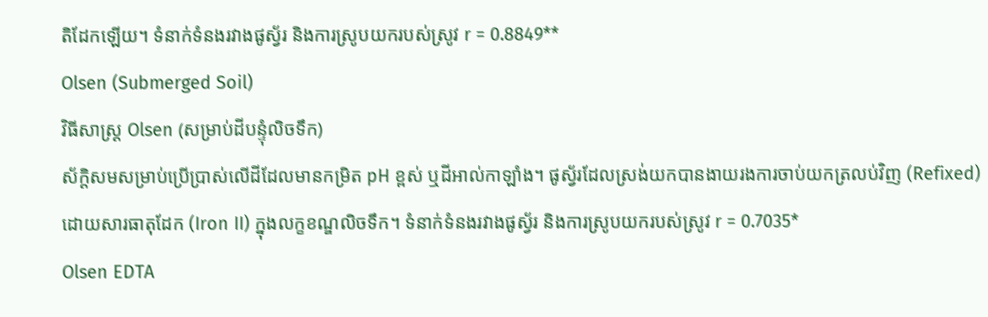តិដែកឡើយ។ ទំនាក់ទំនងរវាងផូស្វ័រ និងការស្រូបយករបស់ស្រូវ r = 0.8849**
Olsen (Submerged Soil)
វិធីសាស្ត្រ Olsen (សម្រាប់ដីបន្ទុំលិចទឹក)
ស័ក្តិសមសម្រាប់ប្រើប្រាស់លើដីដែលមានកម្រិត pH ខ្ពស់ ឬដីអាល់កាឡាំង។ ផូស្វ័រដែលស្រង់យកបានងាយរងការចាប់យកត្រលប់វិញ (Refixed) ដោយសារធាតុដែក (Iron II) ក្នុងលក្ខខណ្ឌលិចទឹក។ ទំនាក់ទំនងរវាងផូស្វ័រ និងការស្រូបយករបស់ស្រូវ r = 0.7035*
Olsen EDTA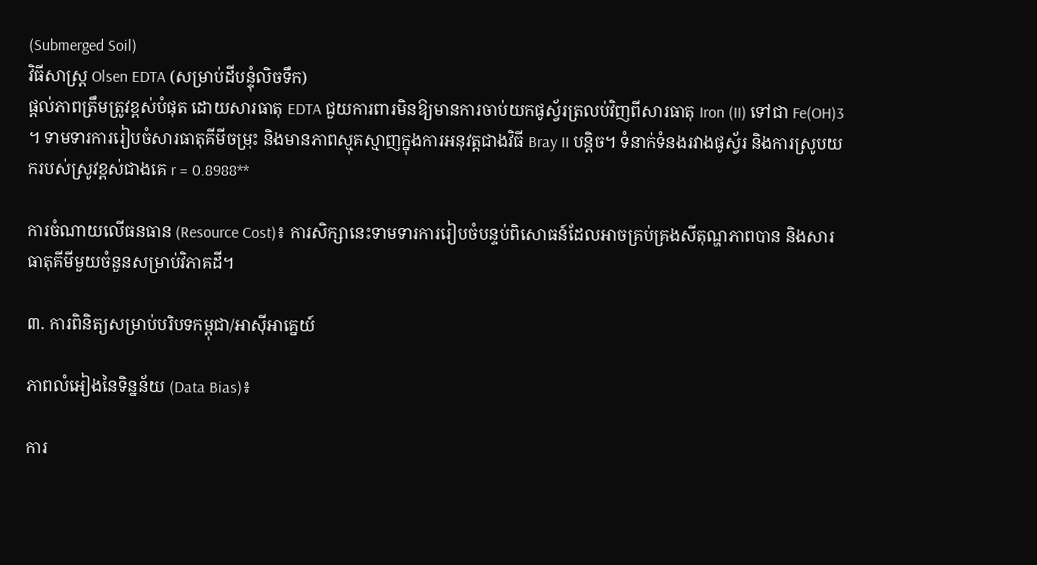(Submerged Soil)
វិធីសាស្ត្រ Olsen EDTA (សម្រាប់ដីបន្ទុំលិចទឹក)
ផ្តល់ភាពត្រឹមត្រូវខ្ពស់បំផុត ដោយសារធាតុ EDTA ជួយការពារមិនឱ្យមានការចាប់យកផូស្វ័រត្រលប់វិញពីសារធាតុ Iron (II) ទៅជា Fe(OH)3 ។ ទាមទារការរៀបចំសារធាតុគីមីចម្រុះ និងមានភាពស្មុគស្មាញក្នុងការអនុវត្តជាងវិធី Bray II បន្តិច។ ទំនាក់ទំនងរវាងផូស្វ័រ និងការស្រូបយករបស់ស្រូវខ្ពស់ជាងគេ r = 0.8988**

ការចំណាយលើធនធាន (Resource Cost)៖ ការសិក្សានេះទាមទារការរៀបចំបន្ទប់ពិសោធន៍ដែលអាចគ្រប់គ្រងសីតុណ្ហភាពបាន និងសារធាតុគីមីមួយចំនួនសម្រាប់វិភាគដី។

៣. ការពិនិត្យសម្រាប់បរិបទកម្ពុជា/អាស៊ីអាគ្នេយ៍

ភាពលំអៀងនៃទិន្នន័យ (Data Bias)៖

ការ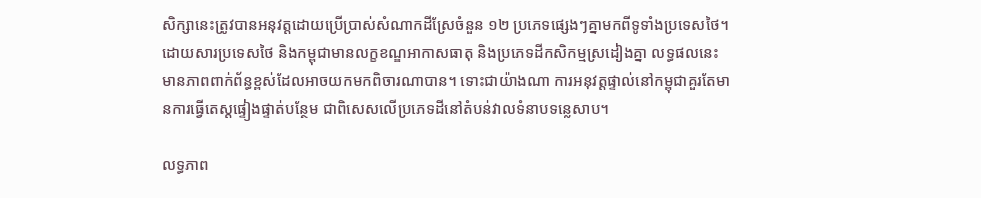សិក្សានេះត្រូវបានអនុវត្តដោយប្រើប្រាស់សំណាកដីស្រែចំនួន ១២ ប្រភេទផ្សេងៗគ្នាមកពីទូទាំងប្រទេសថៃ។ ដោយសារប្រទេសថៃ និងកម្ពុជាមានលក្ខខណ្ឌអាកាសធាតុ និងប្រភេទដីកសិកម្មស្រដៀងគ្នា លទ្ធផលនេះមានភាពពាក់ព័ន្ធខ្ពស់ដែលអាចយកមកពិចារណាបាន។ ទោះជាយ៉ាងណា ការអនុវត្តផ្ទាល់នៅកម្ពុជាគួរតែមានការធ្វើតេស្តផ្ទៀងផ្ទាត់បន្ថែម ជាពិសេសលើប្រភេទដីនៅតំបន់វាលទំនាបទន្លេសាប។

លទ្ធភាព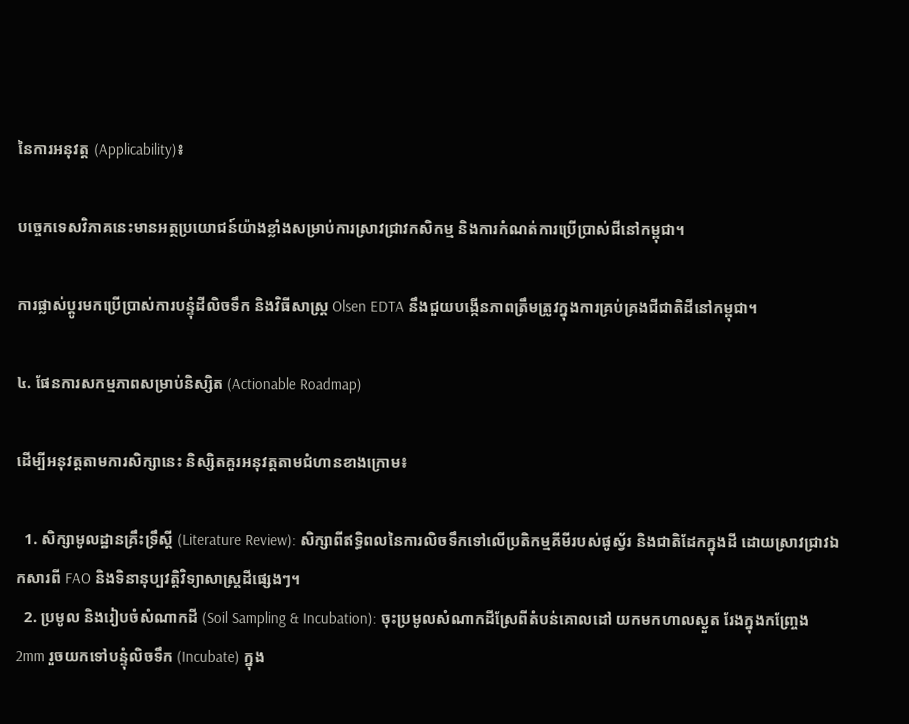នៃការអនុវត្ត (Applicability)៖

បច្ចេកទេសវិភាគនេះមានអត្ថប្រយោជន៍យ៉ាងខ្លាំងសម្រាប់ការស្រាវជ្រាវកសិកម្ម និងការកំណត់ការប្រើប្រាស់ជីនៅកម្ពុជា។

ការផ្លាស់ប្តូរមកប្រើប្រាស់ការបន្ទុំដីលិចទឹក និងវិធីសាស្ត្រ Olsen EDTA នឹងជួយបង្កើនភាពត្រឹមត្រូវក្នុងការគ្រប់គ្រងជីជាតិដីនៅកម្ពុជា។

៤. ផែនការសកម្មភាពសម្រាប់និស្សិត (Actionable Roadmap)

ដើម្បីអនុវត្តតាមការសិក្សានេះ និស្សិតគួរអនុវត្តតាមជំហានខាងក្រោម៖

  1. សិក្សាមូលដ្ឋានគ្រឹះទ្រឹស្តី (Literature Review): សិក្សាពីឥទ្ធិពលនៃការលិចទឹកទៅលើប្រតិកម្មគីមីរបស់ផូស្វ័រ និងជាតិដែកក្នុងដី ដោយស្រាវជ្រាវឯកសារពី FAO និងទិនានុប្បវត្តិវិទ្យាសាស្ត្រដីផ្សេងៗ។
  2. ប្រមូល និងរៀបចំសំណាកដី (Soil Sampling & Incubation): ចុះប្រមូលសំណាកដីស្រែពីតំបន់គោលដៅ យកមកហាលស្ងួត រែងក្នុងកញ្ច្រែង 2mm រួចយកទៅបន្ទុំលិចទឹក (Incubate) ក្នុង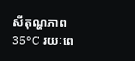សីតុណ្ហភាព 35°C រយៈពេ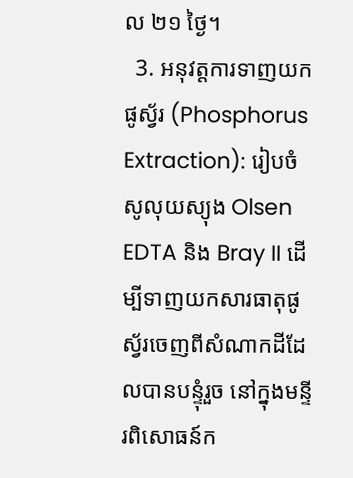ល ២១ ថ្ងៃ។
  3. អនុវត្តការទាញយកផូស្វ័រ (Phosphorus Extraction): រៀបចំសូលុយស្យុង Olsen EDTA និង Bray II ដើម្បីទាញយកសារធាតុផូស្វ័រចេញពីសំណាកដីដែលបានបន្ទុំរួច នៅក្នុងមន្ទីរពិសោធន៍ក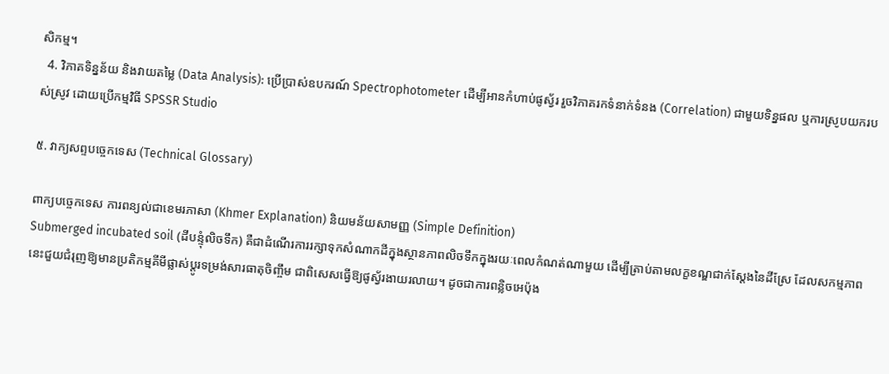សិកម្ម។
  4. វិភាគទិន្នន័យ និងវាយតម្លៃ (Data Analysis): ប្រើប្រាស់ឧបករណ៍ Spectrophotometer ដើម្បីអានកំហាប់ផូស្វ័រ រួចវិភាគរកទំនាក់ទំនង (Correlation) ជាមួយទិន្នផល ឬការស្រូបយករបស់ស្រូវ ដោយប្រើកម្មវិធី SPSSR Studio

៥. វាក្យសព្ទបច្ចេកទេស (Technical Glossary)

ពាក្យបច្ចេកទេស ការពន្យល់ជាខេមរភាសា (Khmer Explanation) និយមន័យសាមញ្ញ (Simple Definition)
Submerged incubated soil (ដីបន្ទុំលិចទឹក) គឺជាដំណើរការរក្សាទុកសំណាកដីក្នុងស្ថានភាពលិចទឹកក្នុងរយៈពេលកំណត់ណាមួយ ដើម្បីត្រាប់តាមលក្ខខណ្ឌជាក់ស្តែងនៃដីស្រែ ដែលសកម្មភាពនេះជួយជំរុញឱ្យមានប្រតិកម្មគីមីផ្លាស់ប្តូរទម្រង់សារធាតុចិញ្ចឹម ជាពិសេសធ្វើឱ្យផូស្វ័រងាយរលាយ។ ដូចជាការពន្លិចអេប៉ុង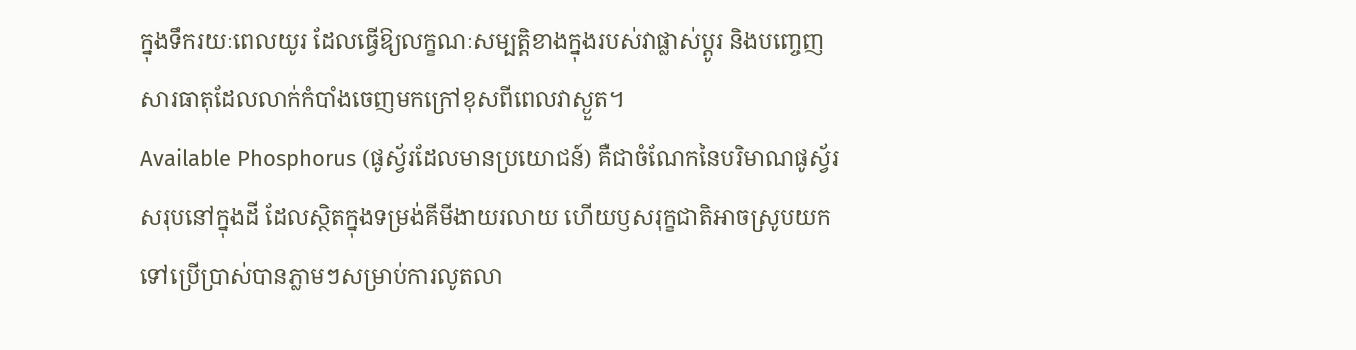ក្នុងទឹករយៈពេលយូរ ដែលធ្វើឱ្យលក្ខណៈសម្បត្តិខាងក្នុងរបស់វាផ្លាស់ប្តូរ និងបញ្ចេញសារធាតុដែលលាក់កំបាំងចេញមកក្រៅខុសពីពេលវាស្ងួត។
Available Phosphorus (ផូស្វ័រដែលមានប្រយោជន៍) គឺជាចំណែកនៃបរិមាណផូស្វ័រសរុបនៅក្នុងដី ដែលស្ថិតក្នុងទម្រង់គីមីងាយរលាយ ហើយឫសរុក្ខជាតិអាចស្រូបយកទៅប្រើប្រាស់បានភ្លាមៗសម្រាប់ការលូតលា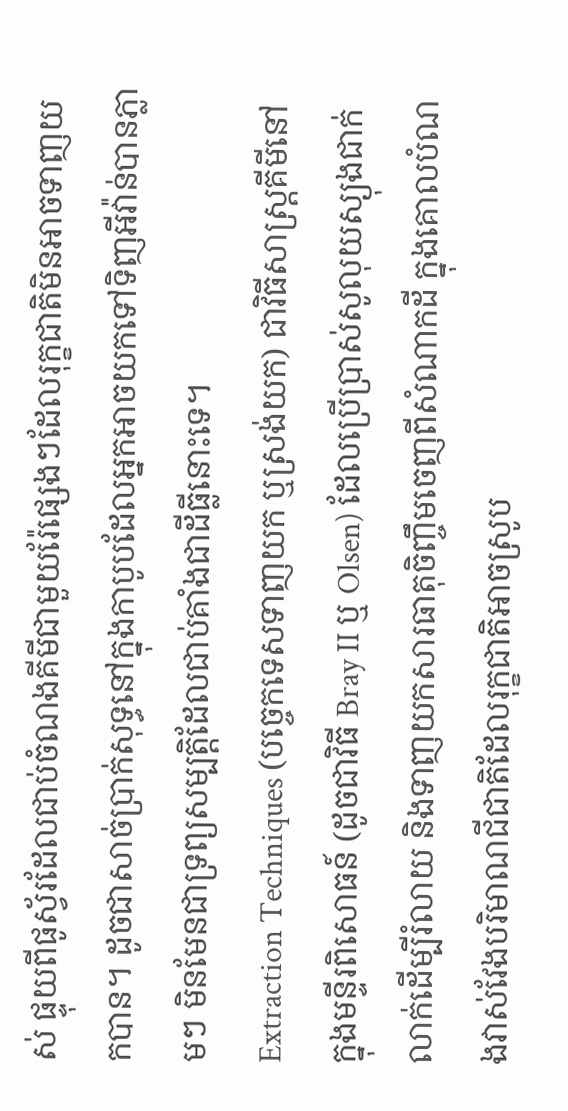ស់ ផ្ទុយពីផូស្វ័រដែលជាប់ចំណងគីមីជាមួយរ៉ែផ្សេងៗដែលរុក្ខជាតិមិនអាចទាញយកបាន។ ដូចជាសាច់ប្រាក់សុទ្ធនៅក្នុងកាបូបដែលអ្នកអាចយកទៅទិញអីវ៉ាន់បានភ្លាមៗ មិនមែនជាទ្រព្យសម្បត្តិដែលជាប់គាំងជាដីធ្លីនោះទេ។
Extraction Techniques (បច្ចេកទេសទាញយក ឬស្រង់យក) ជាវិធីសាស្ត្រគីមីនៅក្នុងមន្ទីរពិសោធន៍ (ដូចជាវិធី Bray II ឬ Olsen) ដែលប្រើប្រាស់សូលុយស្យុងជាក់លាក់ដើម្បីរំលាយ និងទាញយកសារធាតុចិញ្ចឹមចេញពីសំណាកដី ក្នុងគោលបំណងវាស់វែងបរិមាណជីជាតិដែលរុក្ខជាតិអាចស្រូប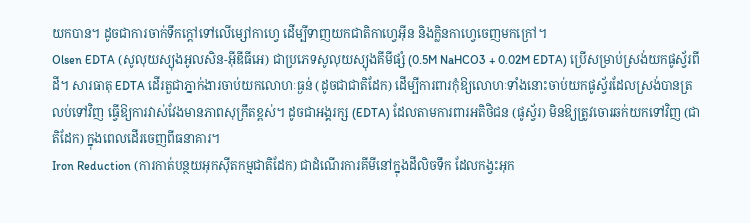យកបាន។ ដូចជាការចាក់ទឹកក្តៅទៅលើម្សៅកាហ្វេ ដើម្បីទាញយកជាតិកាហ្វេអ៊ីន និងក្លិនកាហ្វេចេញមកក្រៅ។
Olsen EDTA (សូលុយស្យុងអូលសិន-អ៊ីឌីធីអេ) ជាប្រភេទសូលុយស្យុងគីមីផ្សំ (0.5M NaHCO3 + 0.02M EDTA) ប្រើសម្រាប់ស្រង់យកផូស្វ័រពីដី។ សារធាតុ EDTA ដើរតួជាភ្នាក់ងារចាប់យកលោហៈធ្ងន់ (ដូចជាជាតិដែក) ដើម្បីការពារកុំឱ្យលោហៈទាំងនោះចាប់យកផូស្វ័រដែលស្រង់បានត្រលប់ទៅវិញ ធ្វើឱ្យការវាស់វែងមានភាពសុក្រឹតខ្ពស់។ ដូចជាអង្គរក្ស (EDTA) ដែលតាមការពារអតិថិជន (ផូស្វ័រ) មិនឱ្យត្រូវចោរឆក់យកទៅវិញ (ជាតិដែក) ក្នុងពេលដើរចេញពីធនាគារ។
Iron Reduction (ការកាត់បន្ថយអុកស៊ីតកម្មជាតិដែក) ជាដំណើរការគីមីនៅក្នុងដីលិចទឹក ដែលកង្វះអុក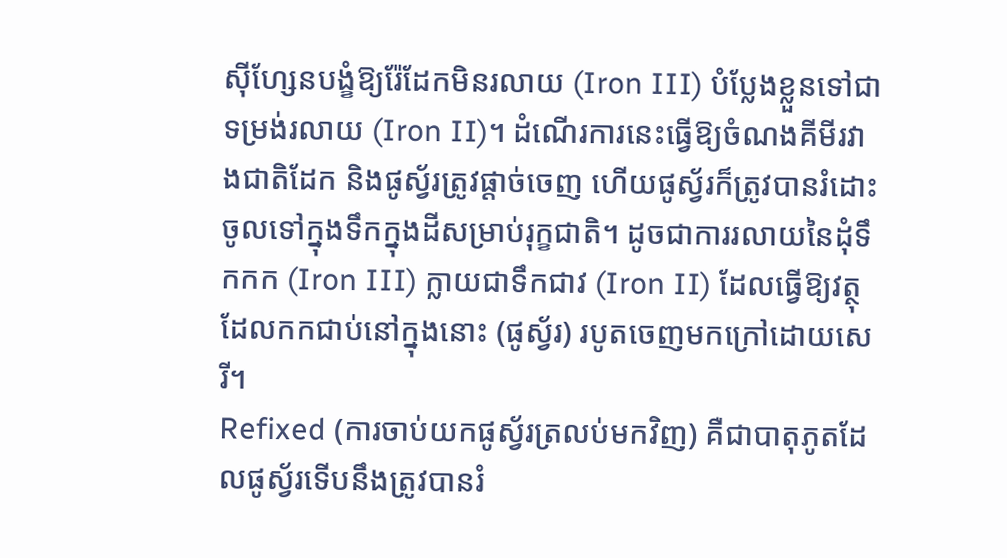ស៊ីហ្សែនបង្ខំឱ្យរ៉ែដែកមិនរលាយ (Iron III) បំប្លែងខ្លួនទៅជាទម្រង់រលាយ (Iron II)។ ដំណើរការនេះធ្វើឱ្យចំណងគីមីរវាងជាតិដែក និងផូស្វ័រត្រូវផ្តាច់ចេញ ហើយផូស្វ័រក៏ត្រូវបានរំដោះចូលទៅក្នុងទឹកក្នុងដីសម្រាប់រុក្ខជាតិ។ ដូចជាការរលាយនៃដុំទឹកកក (Iron III) ក្លាយជាទឹកជាវ (Iron II) ដែលធ្វើឱ្យវត្ថុដែលកកជាប់នៅក្នុងនោះ (ផូស្វ័រ) របូតចេញមកក្រៅដោយសេរី។
Refixed (ការចាប់យកផូស្វ័រត្រលប់មកវិញ) គឺជាបាតុភូតដែលផូស្វ័រទើបនឹងត្រូវបានរំ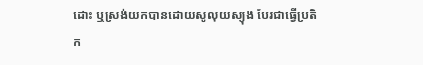ដោះ ឬស្រង់យកបានដោយសូលុយស្យុង បែរជាធ្វើប្រតិក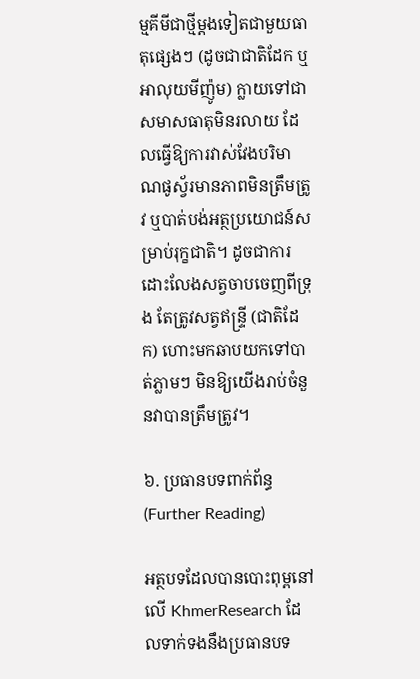ម្មគីមីជាថ្មីម្តងទៀតជាមួយធាតុផ្សេងៗ (ដូចជាជាតិដែក ឬអាលុយមីញ៉ូម) ក្លាយទៅជាសមាសធាតុមិនរលាយ ដែលធ្វើឱ្យការវាស់វែងបរិមាណផូស្វ័រមានភាពមិនត្រឹមត្រូវ ឬបាត់បង់អត្ថប្រយោជន៍សម្រាប់រុក្ខជាតិ។ ដូចជាការដោះលែងសត្វចាបចេញពីទ្រុង តែត្រូវសត្វឥន្ទ្រី (ជាតិដែក) ហោះមកឆាបយកទៅបាត់ភ្លាមៗ មិនឱ្យយើងរាប់ចំនួនវាបានត្រឹមត្រូវ។

៦. ប្រធានបទពាក់ព័ន្ធ (Further Reading)

អត្ថបទដែលបានបោះពុម្ពនៅលើ KhmerResearch ដែលទាក់ទងនឹងប្រធានបទ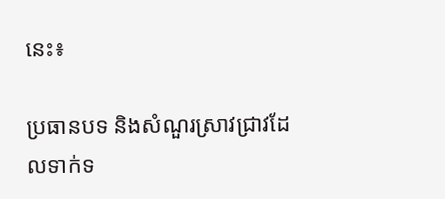នេះ៖

ប្រធានបទ និងសំណួរស្រាវជ្រាវដែលទាក់ទ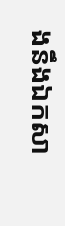ងនឹងឯកសា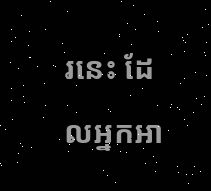រនេះ ដែលអ្នកអា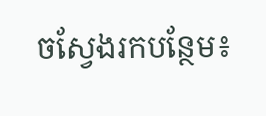ចស្វែងរកបន្ថែម៖